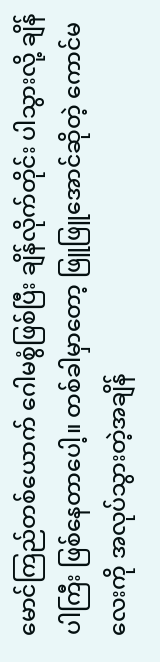မောင်ကြည်တစ်ယောက် ဂေါမစွံဖြစ်ပြီး ချိန်လိုက်တိုင်း ပါသွားလို့ ချိန်ပါကြီး ဖြစ်နေတာပေါ့။ တစ်ခါမှာတော့ ဖြူဖြူအောင်ဆိုတဲ့ ကောင်မလေးကို အလုပ်သွားတဲ့အချိန်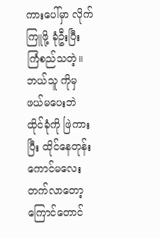ကားပေါ်မှာ လိုက်ကြူဖို့ ခုံဦးပြီး ကြံစည်သတဲ့။ ဘယ်သူ ကိုမှ ဖယ်မပေးဘဲ ထိုင်ခုံကို ဖြဲကားပြီး ထိုင်နေတုန်း ကောင်မလေး တက်လာတော့ ကြောင်တောင်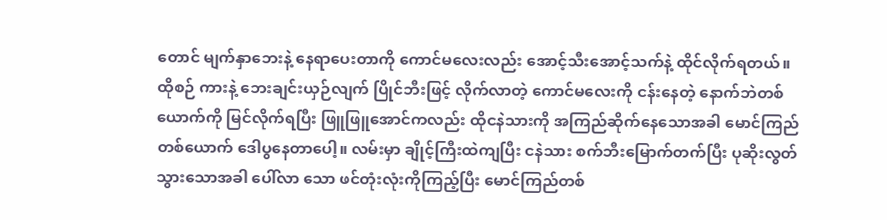တောင် မျက်နှာဘေးနဲ့ နေရာပေးတာကို ကောင်မလေးလည်း အောင့်သီးအောင့်သက်နဲ့ ထိုင်လိုက်ရတယ်။ ထိုစဉ် ကားနဲ့ ဘေးချင်းယှဉ်လျက် ပြိုင်ဘီးဖြင့် လိုက်လာတဲ့ ကောင်မလေးကို ငန်းနေတဲ့ နောက်ဘဲတစ်ယောက်ကို မြင်လိုက်ရပြီး ဖြူဖြူအောင်ကလည်း ထိုငနဲသားကို အကြည်ဆိုက်နေသောအခါ မောင်ကြည်တစ်ယောက် ဒေါပွနေတာပေါ့။ လမ်းမှာ ချိုင့်ကြီးထဲကျပြီး ငနဲသား စက်ဘီးမြောက်တက်ပြီး ပုဆိုးလွတ်သွားသောအခါ ပေါ်လာ သော ဖင်တုံးလုံးကိုကြည့်ပြီး မောင်ကြည်တစ်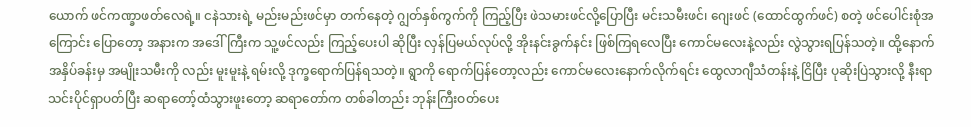ယောက် ဖင်ကဏ္ခာဖတ်လေရဲ့။ ငနဲသားရဲ့ မည်းမည်းဖင်မှာ တက်နေတဲ့ ဂျွတ်နှစ်ကွက်ကို ကြည့်ပြီး ဖဲသမားဖင်လို့ပြောပြီး မင်းသမီးဖင်၊ ဂျေးဖင် (ထောင်ထွက်ဖင်) စတဲ့ ဖင်ပေါင်းစုံအကြောင်း ပြောတော့ အနားက အဒေါ်ကြီးက သူ့ဖင်လည်း ကြည့်ပေးပါ ဆိုပြီး လှန်ပြမယ်လုပ်လို့ အိုးနင်းခွက်နင်း ဖြစ်ကြရလေပြီး ကောင်မလေးနဲ့လည်း လွဲသွားရပြန်သတဲ့။ ထို့နောက် အနှိပ်ခန်းမှ အမျိုးသမီးကို လည်း မူးမူးနဲ့ ရမ်းလို့ ဒုက္ခရောက်ပြန်ရသတဲ့။ ရွာကို ရောက်ပြန်တော့လည်း ကောင်မလေးနောက်လိုက်ရင်း ထွေလာဂျီသံတန်းနဲ့ ငြိပြီး ပုဆိုးပြဲသွားလို့ နီးရာ သင်းပိုင်ရှာပတ်ပြီး ဆရာတော့်ထံသွားဖူးတော့ ဆရာတော်က တစ်ခါတည်း ဘုန်းကြီးဝတ်ပေး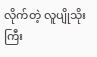လိုက်တဲ့ လူပျိုသိုးကြီး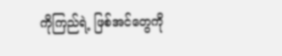ကိုကြည်ရဲ့ ဖြစ်အင်တွေကို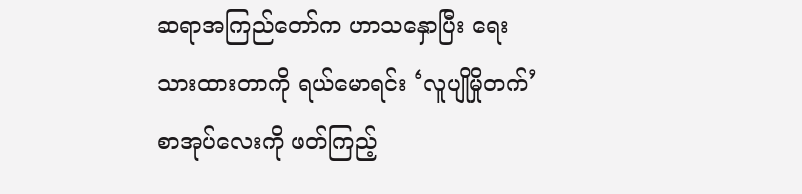ဆရာအကြည်တော်က ဟာသနှောပြီး ရေးသားထားတာကို ရယ်မောရင်း ‘လူပျိုမှိုတက်’ စာအုပ်လေးကို ဖတ်ကြည့်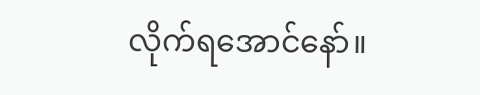လိုက်ရအောင်နော်။